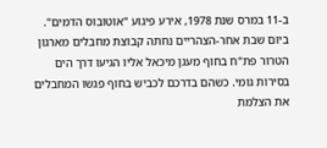ב-11 במרס שנת 1978, אירע פיגוע "אוטובוס הדמים". ביום שבת אחר-הצהריים נחתה קבוצת מחבלים מארגון הטרור פת"ח בחוף מעגן מיכאל אליו הגיעו דרך הים בסירות גומי. כשהם בדרכם לכביש בחוף פגשו המחבלים את הצלמת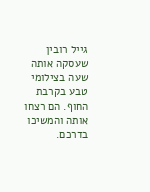גייל רובין שעסקה אותה שעה בצילומי טבע בקרבת החוף. הם רצחו אותה והמשיכו בדרכם.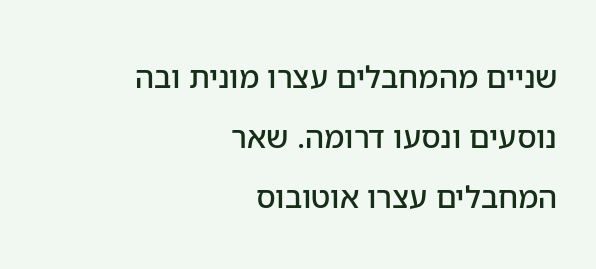שניים מהמחבלים עצרו מונית ובה נוסעים ונסעו דרומה. שאר המחבלים עצרו אוטובוס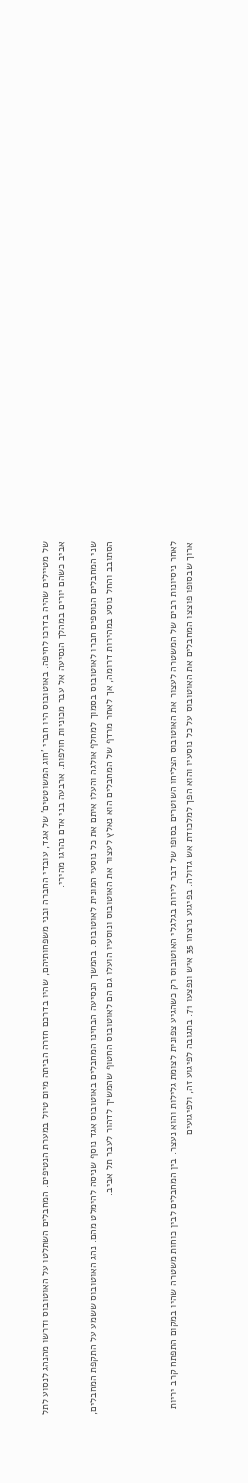של מטיילים שהיה בדרכו לחיפה. באוטובוס היו חברי 'חוג המשוטטים' של אגד, עובדי החברה ובני משפחותיהם, שהיו בדרכם חזרה הביתה מיום טיול במערת הנטיפים. המחבלים השתלטו על האוטובוס ודרשו מהנהג לנסוע לתל אביב כשהם יורים במהלך הנסיעה אל עבר מכוניות חולפות. ארבעה בני אדם נהרגו מהירי.

שני המחבלים הנוספים חברו לאוטובוס בסמוך למחלף אולגה והעלו איתם את כל נוסעי המונית לאוטובוס. בהמשך הנסיעה הבחינו המחבלים באוטובוס אגד נוסף שניסה להימלט מהם. נהג האוטובוס ששמע על התקפת המחבלים, הסתובב והחל נוסע במהירות דרומה, אך לאחר מרדף של המחבלים הוא נאלץ לעצור את האוטובוס ונוסעיו הועלו גם הם לאוטובוס החטוף שהמשיך לדהור לעבר תל אביב.



לאחר ניסיונות רבים של המשטרה לעצור את האוטובוס הצליחו השוטרים בסופו של דבר לירות בגלגלי האוטובוס רק כשהגיע צפונית לצומת גלילות והוא נעצר. בין המחבלים לבין כוחות משטרה שהיו במקום התפתח קרב יריות ארוך שבסופו פוצצו המחבלים את האוטובוס על כל נוסעיו והוא הפך למלכודת אש גדולה. בפיגוע נרצחו 35 איש ונפצעו 71. בתגובה לפיגוע זה, ולפיגועים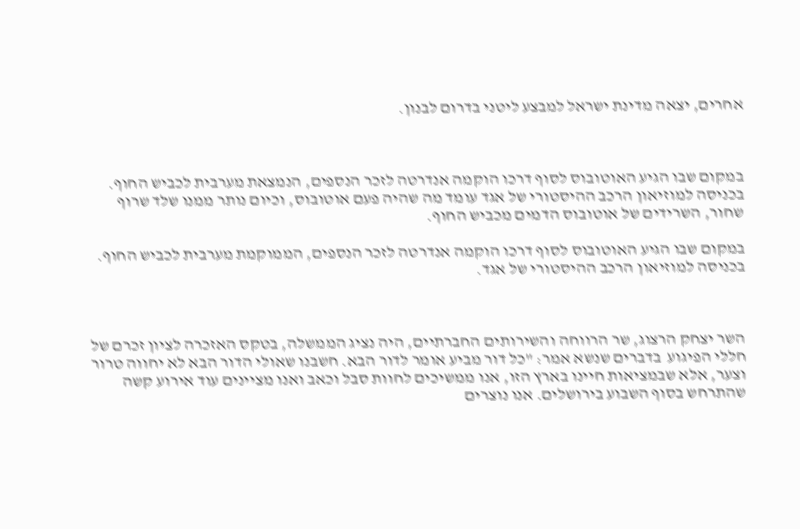אחרים, יצאה מדינת ישראל למבצע ליטני בדרום לבנון.



במקום שבו הגיע האוטובוס לסוף דרכו הוקמה אנדרטה לזכר הנספים, הנמצאת מערבית לכביש החוף. בכניסה למוזיאון הרכב ההיסטורי של אגד עומד מה שהיה פעם אוטובוס, וכיום נותר ממנו שלד שרוף שחור, השרידים של אוטובוס הדמים מכביש החוף.

במקום שבו הגיע האוטובוס לסוף דרכו הוקמה אנדרטה לזכר הנספים, הממוקמת מערבית לכביש החוף. בכניסה למוזיאון הרכב ההיסטורי של אגד.



השר יצחק הרצוג, שר הרווחה והשירותים החברתיים, היה נציג הממשלה, בטקס האזכרה לציון זכרם של חללי הפיגוע  בדברים שנשא אמר: "כל דור מביע אומר לדור הבא. חשבנו שאולי הדור הבא לא יחווה טרור וצער, אלא שבמציאות חיינו בארץ הזו, אנו ממשיכים לחוות סבל וכאב ואנו מציינים עוד אירוע קשה שהתרחש בסוף השבוע בירושלים. אנו נוצרים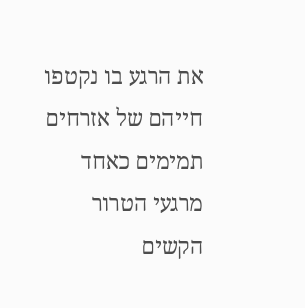את הרגע בו נקטפו חייהם של אזרחים תמימים כאחד מרגעי הטרור הקשים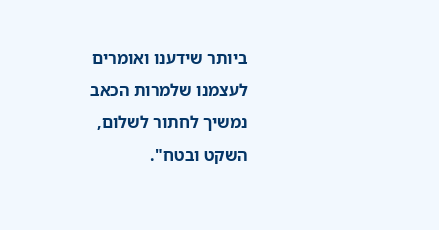ביותר שידענו ואומרים לעצמנו שלמרות הכאב נמשיך לחתור לשלום, השקט ובטח".